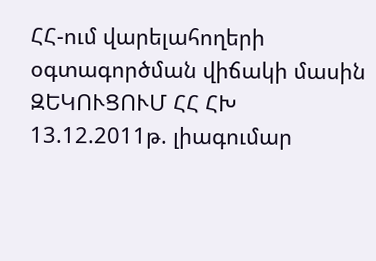ՀՀ-ում վարելահողերի օգտագործման վիճակի մասին ԶԵԿՈՒՑՈՒՄ ՀՀ ՀԽ 13.12.2011թ. լիագումար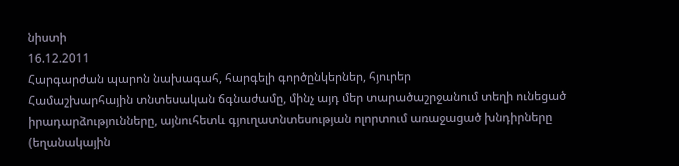նիստի
16.12.2011
Հարգարժան պարոն նախագահ, հարգելի գործընկերներ, հյուրեր
Համաշխարհային տնտեսական ճգնաժամը, մինչ այդ մեր տարածաշրջանում տեղի ունեցած իրադարձությունները, այնուհետև գյուղատնտեսության ոլորտում առաջացած խնդիրները (եղանակային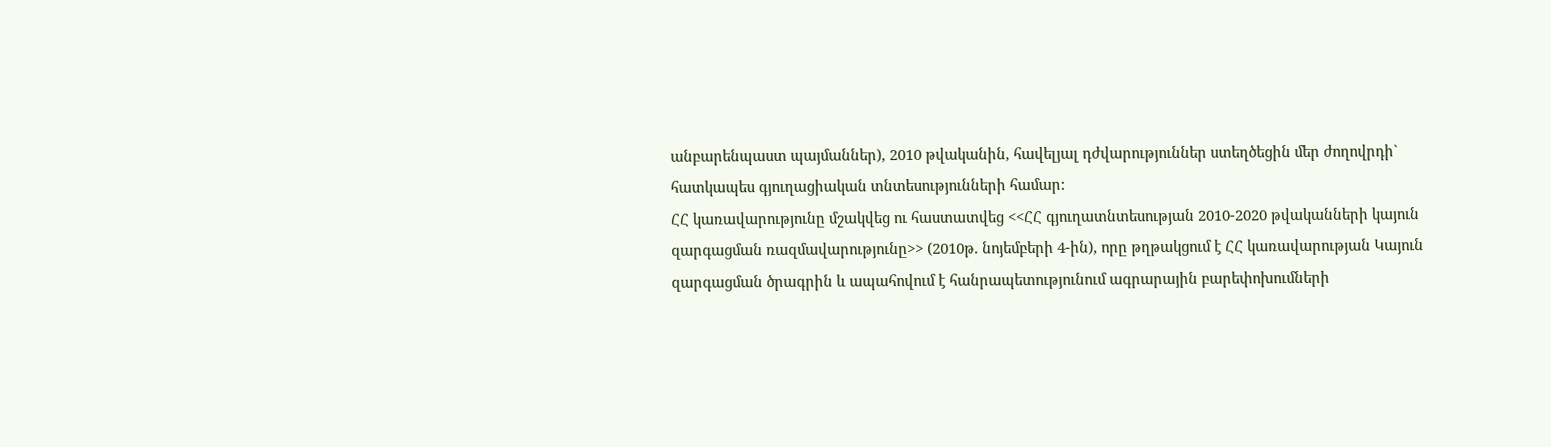անբարենպաստ պայմաններ), 2010 թվականին, հավելյալ դժվարություններ ստեղծեցին մեր ժողովրդի` հատկապես գյուղացիական տնտեսությունների համար:
ՀՀ կառավարությունը մշակվեց ու հաստատվեց <<ՀՀ գյուղատնտեսության 2010-2020 թվականների կայուն զարգացման ռազմավարությունը>> (2010թ. նոյեմբերի 4-ին), որը թղթակցում է ՀՀ կառավարության Կայուն զարգացման ծրագրին և ապահովում է հանրապետությունում ագրարային բարեփոխումների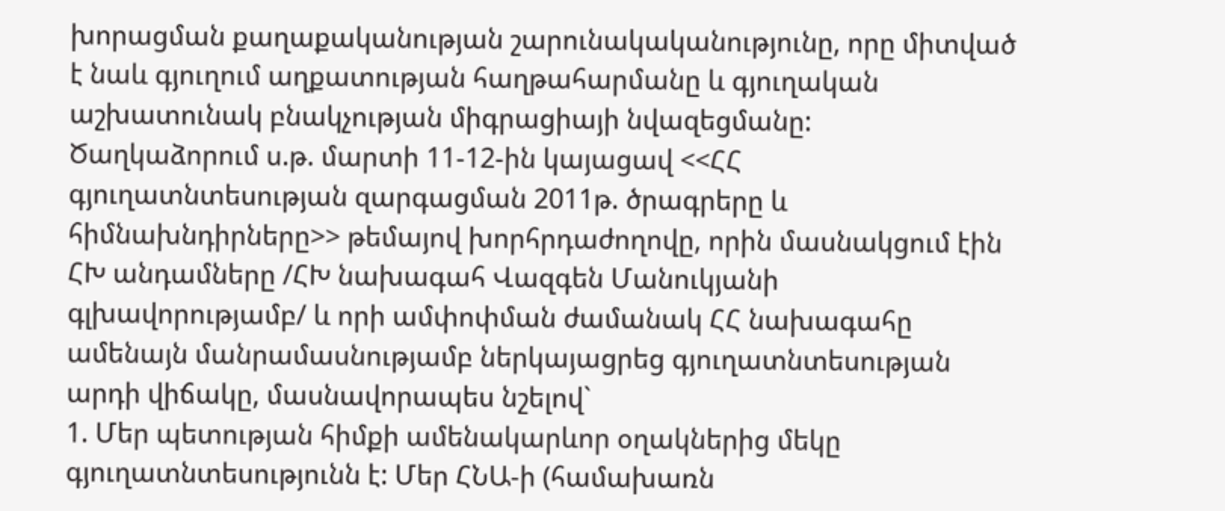խորացման քաղաքականության շարունակականությունը, որը միտված է նաև գյուղում աղքատության հաղթահարմանը և գյուղական աշխատունակ բնակչության միգրացիայի նվազեցմանը:
Ծաղկաձորում ս.թ. մարտի 11-12-ին կայացավ <<ՀՀ գյուղատնտեսության զարգացման 2011թ. ծրագրերը և հիմնախնդիրները>> թեմայով խորհրդաժողովը, որին մասնակցում էին ՀԽ անդամները /ՀԽ նախագահ Վազգեն Մանուկյանի գլխավորությամբ/ և որի ամփոփման ժամանակ ՀՀ նախագահը ամենայն մանրամասնությամբ ներկայացրեց գյուղատնտեսության արդի վիճակը, մասնավորապես նշելով`
1. Մեր պետության հիմքի ամենակարևոր օղակներից մեկը գյուղատնտեսությունն է: Մեր ՀՆԱ-ի (համախառն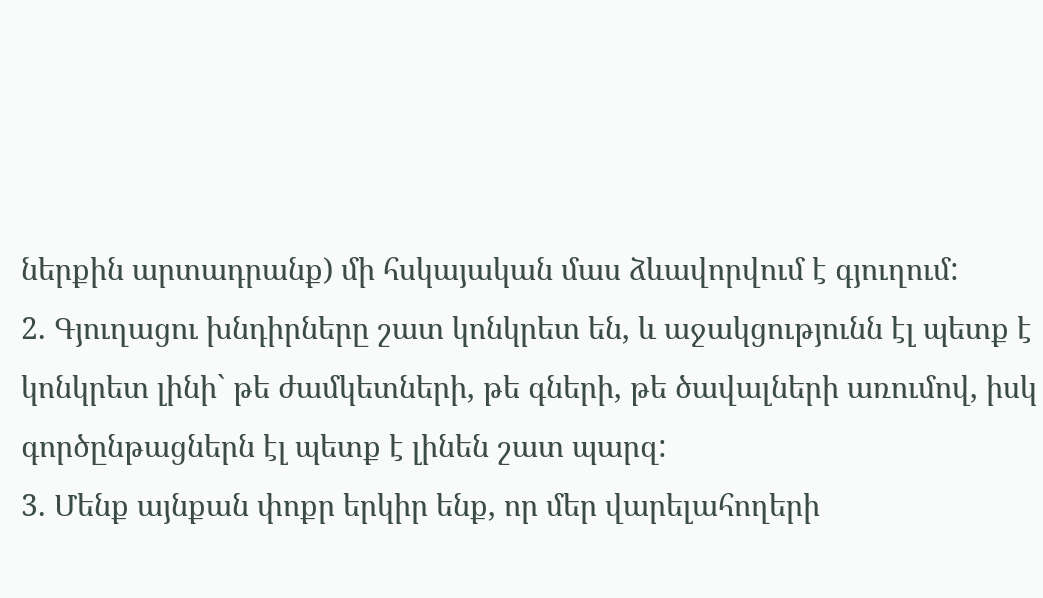ներքին արտադրանք) մի հսկայական մաս ձևավորվում է գյուղում:
2. Գյուղացու խնդիրները շատ կոնկրետ են, և աջակցությունն էլ պետք է կոնկրետ լինի` թե ժամկետների, թե գների, թե ծավալների առումով, իսկ գործընթացներն էլ պետք է լինեն շատ պարզ:
3. Մենք այնքան փոքր երկիր ենք, որ մեր վարելահողերի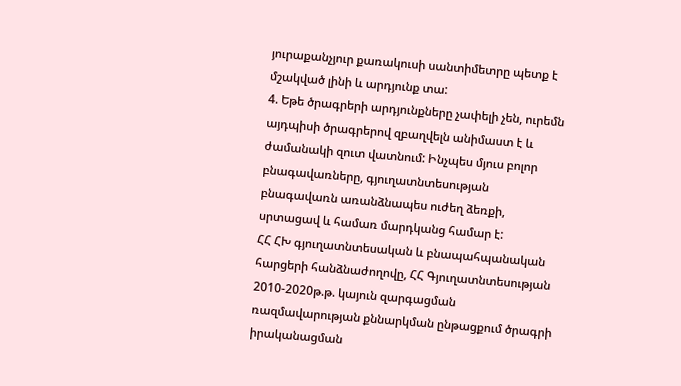յուրաքանչյուր քառակուսի սանտիմետրը պետք է մշակված լինի և արդյունք տա:
4. Եթե ծրագրերի արդյունքները չափելի չեն, ուրեմն այդպիսի ծրագրերով զբաղվելն անիմաստ է և ժամանակի զուտ վատնում: Ինչպես մյուս բոլոր բնագավառները, գյուղատնտեսության բնագավառն առանձնապես ուժեղ ձեռքի, սրտացավ և համառ մարդկանց համար է:
ՀՀ ՀԽ գյուղատնտեսական և բնապահպանական հարցերի հանձնաժողովը, ՀՀ Գյուղատնտեսության 2010-2020թ.թ. կայուն զարգացման ռազմավարության քննարկման ընթացքում ծրագրի իրականացման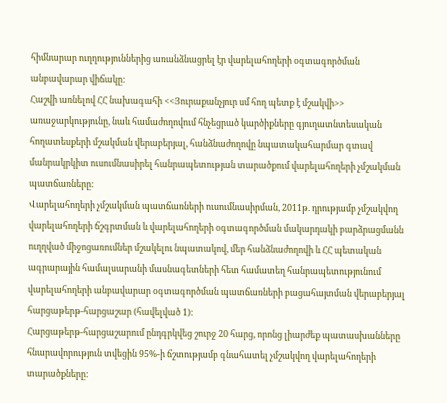հիմնարար ուղղություններից առանձնացրել էր վարելահողերի օգտագործման անբավարար վիճակը:
Հաշվի առնելով ՀՀ նախագահի <<Յուրաքանչյուր սմ հող պետք է մշակվի>> առաջարկությունը, նաև համաժողովում հնչեցրած կարծիքները գյուղատնտեսական հողատեսքերի մշակման վերաբերյալ, հանձնաժողովը նպատակահարմար գտավ մանրակրկիտ ուսումնասիրել հանրապետության տարածքում վարելահողերի չմշակման պատճառները:
Վարելահողերի չմշակման պատճառների ուսումնասիրման, 2011թ. դրությամբ չմշակվող վարելահողերի ճշգրտման և վարելահողերի օգտագործման մակարդակի բարձրացմանն ուղղված միջոցառումներ մշակելու նպատակով, մեր հանձնաժողովի և ՀՀ պետական ագրարային համալսարանի մասնագետների հետ համատեղ հանրապետությունում վարելահողերի անբավարար օգտագործման պատճառների բացահայտման վերաբերյալ հարցաթերթ-հարցաշար (հավելված 1):
Հարցաթերթ-հարցաշարում ընդգրկվեց շուրջ 20 հարց, որոնց լիարժեք պատասխանները հնարավորություն տվեցին 95%-ի ճշտությամբ գնահատել չմշակվող վարելահողերի տարածքները: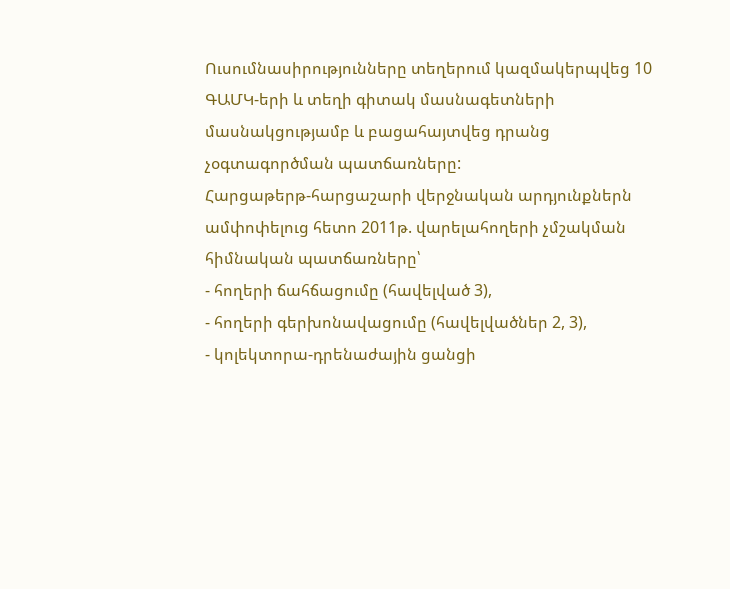Ուսումնասիրությունները տեղերում կազմակերպվեց 10 ԳԱՄԿ-երի և տեղի գիտակ մասնագետների մասնակցությամբ և բացահայտվեց դրանց չօգտագործման պատճառները:
Հարցաթերթ-հարցաշարի վերջնական արդյունքներն ամփոփելուց հետո 2011թ. վարելահողերի չմշակման հիմնական պատճառները՝
- հողերի ճահճացումը (հավելված 3),
- հողերի գերխոնավացումը (հավելվածներ 2, 3),
- կոլեկտորա-դրենաժային ցանցի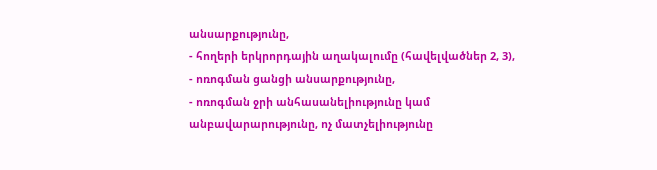անսարքությունը,
- հողերի երկրորդային աղակալումը (հավելվածներ 2, 3),
- ոռոգման ցանցի անսարքությունը,
- ոռոգման ջրի անհասանելիությունը կամ անբավարարությունը, ոչ մատչելիությունը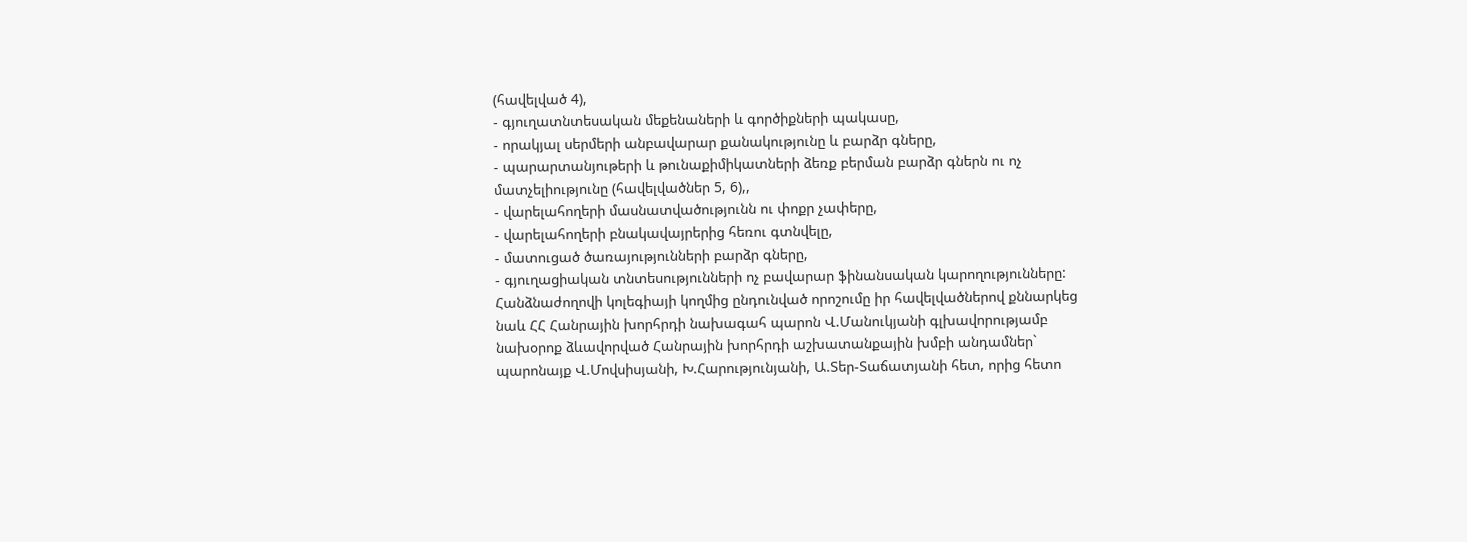(հավելված 4),
- գյուղատնտեսական մեքենաների և գործիքների պակասը,
- որակյալ սերմերի անբավարար քանակությունը և բարձր գները,
- պարարտանյութերի և թունաքիմիկատների ձեռք բերման բարձր գներն ու ոչ մատչելիությունը (հավելվածներ 5, 6),,
- վարելահողերի մասնատվածությունն ու փոքր չափերը,
- վարելահողերի բնակավայրերից հեռու գտնվելը,
- մատուցած ծառայությունների բարձր գները,
- գյուղացիական տնտեսությունների ոչ բավարար ֆինանսական կարողությունները:
Հանձնաժողովի կոլեգիայի կողմից ընդունված որոշումը իր հավելվածներով քննարկեց նաև ՀՀ Հանրային խորհրդի նախագահ պարոն Վ.Մանուկյանի գլխավորությամբ նախօրոք ձևավորված Հանրային խորհրդի աշխատանքային խմբի անդամներ` պարոնայք Վ.Մովսիսյանի, Խ.Հարությունյանի, Ա.Տեր-Տաճատյանի հետ, որից հետո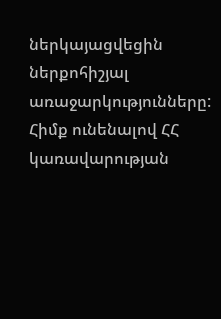ներկայացվեցին ներքոհիշյալ առաջարկությունները:
Հիմք ունենալով ՀՀ կառավարության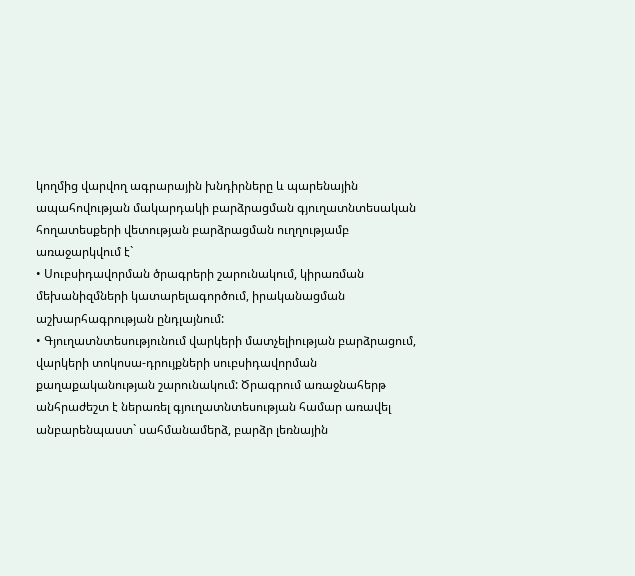կողմից վարվող ագրարային խնդիրները և պարենային ապահովության մակարդակի բարձրացման գյուղատնտեսական հողատեսքերի վետության բարձրացման ուղղությամբ առաջարկվում է`
• Սուբսիդավորման ծրագրերի շարունակում, կիրառման մեխանիզմների կատարելագործում, իրականացման աշխարհագրության ընդլայնում:
• Գյուղատնտեսությունում վարկերի մատչելիության բարձրացում, վարկերի տոկոսա-դրույքների սուբսիդավորման քաղաքականության շարունակում: Ծրագրում առաջնահերթ անհրաժեշտ է ներառել գյուղատնտեսության համար առավել անբարենպաստ` սահմանամերձ, բարձր լեռնային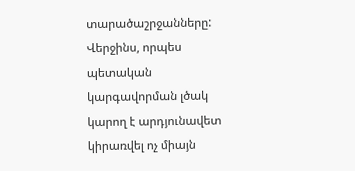տարածաշրջանները: Վերջինս, որպես պետական կարգավորման լծակ կարող է արդյունավետ կիրառվել ոչ միայն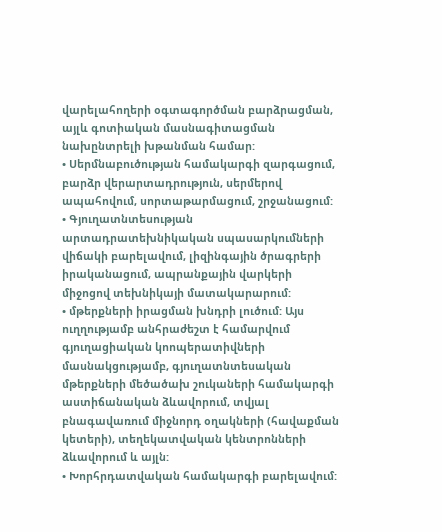վարելահողերի օգտագործման բարձրացման, այլև գոտիական մասնագիտացման նախընտրելի խթանման համար:
• Սերմնաբուծության համակարգի զարգացում, բարձր վերարտադրություն, սերմերով ապահովում, սորտաթարմացում, շրջանացում:
• Գյուղատնտեսության արտադրատեխնիկական սպասարկումների վիճակի բարելավում, լիզինգային ծրագրերի իրականացում, ապրանքային վարկերի միջոցով տեխնիկայի մատակարարում:
• մթերքների իրացման խնդրի լուծում: Այս ուղղությամբ անհրաժեշտ է համարվում գյուղացիական կոոպերատիվների մասնակցությամբ, գյուղատնտեսական մթերքների մեծածախ շուկաների համակարգի աստիճանական ձևավորում, տվյալ բնագավառում միջնորդ օղակների (հավաքման կետերի), տեղեկատվական կենտրոնների ձևավորում և այլն:
• Խորհրդատվական համակարգի բարելավում: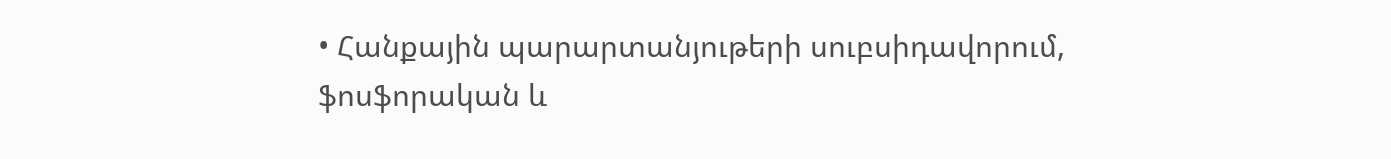• Հանքային պարարտանյութերի սուբսիդավորում, ֆոսֆորական և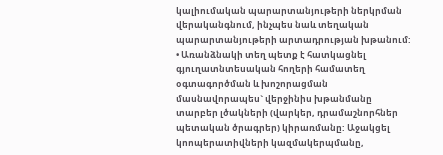կալիումական պարարտանյութերի ներկրման վերականգնում, ինչպես նաև տեղական պարարտանյութերի արտադրության խթանում:
• Առանձնակի տեղ պետք է հատկացնել գյուղատնտեսական հողերի համատեղ օգտագործման և խոշորացման մասնավորապես` վերջինիս խթանմանը տարբեր լծակների (վարկեր, դրամաշնորհներ պետական ծրագրեր) կիրառմանը: Աջակցել կոոպերատիվների կազմակերպմանը,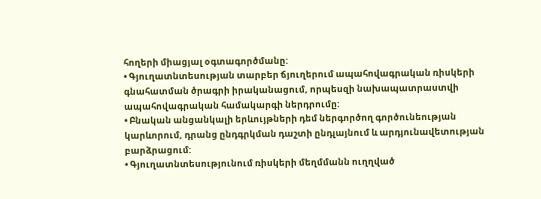հողերի միացյալ օգտագործմանը:
• Գյուղատնտեսության տարբեր ճյուղերում ապահովագրական ռիսկերի գնահատման ծրագրի իրականացում, որպեսզի նախապատրաստվի ապահովագրական համակարգի ներդրումը:
• Բնական անցանկալի երևույթների դեմ ներգործող գործունեության կարևորում, դրանց ընդգրկման դաշտի ընդլայնում և արդյունավետության բարձրացում:
• Գյուղատնտեսությունում ռիսկերի մեղմմանն ուղղված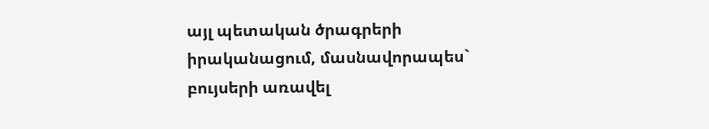այլ պետական ծրագրերի իրականացում, մասնավորապես` բույսերի առավել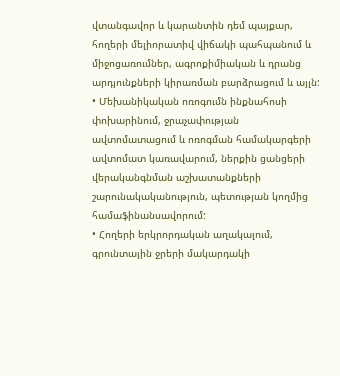վտանգավոր և կարանտին դեմ պայքար, հողերի մելիորատիվ վիճակի պահպանում և միջոցառումներ, ագրոքիմիական և դրանց արդյունքների կիրառման բարձրացում և այլն:
• Մեխանիկական ոռոգումն ինքնահոսի փոխարինում, ջրաչափության ավտոմատացում և ոռոգման համակարգերի ավտոմատ կառավարում, ներքին ցանցերի վերականգնման աշխատանքների շարունակականություն, պետության կողմից համաֆինանսավորում:
• Հողերի երկրորդական աղակալում, գրունտային ջրերի մակարդակի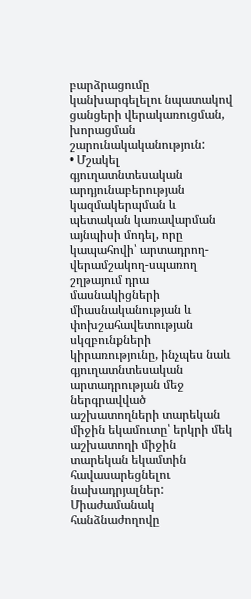բարձրացումը կանխարգելելու նպատակով ցանցերի վերակառուցման, խորացման շարունակականություն:
• Մշակել գյուղատնտեսական արդյունաբերության կազմակերպման և պետական կառավարման այնպիսի մոդել, որը կապահովի՝ արտադրող-վերամշակող-սպառող շղթայում դրա մասնակիցների միասնականության և փոխշահավետության սկզբունքների կիրառությունը, ինչպես նաև գյուղատնտեսական արտադրության մեջ ներգրավված աշխատողների տարեկան միջին եկամուտը՝ երկրի մեկ աշխատողի միջին տարեկան եկամտին հավասարեցնելու նախադրյալներ: Միաժամանակ հանձնաժողովը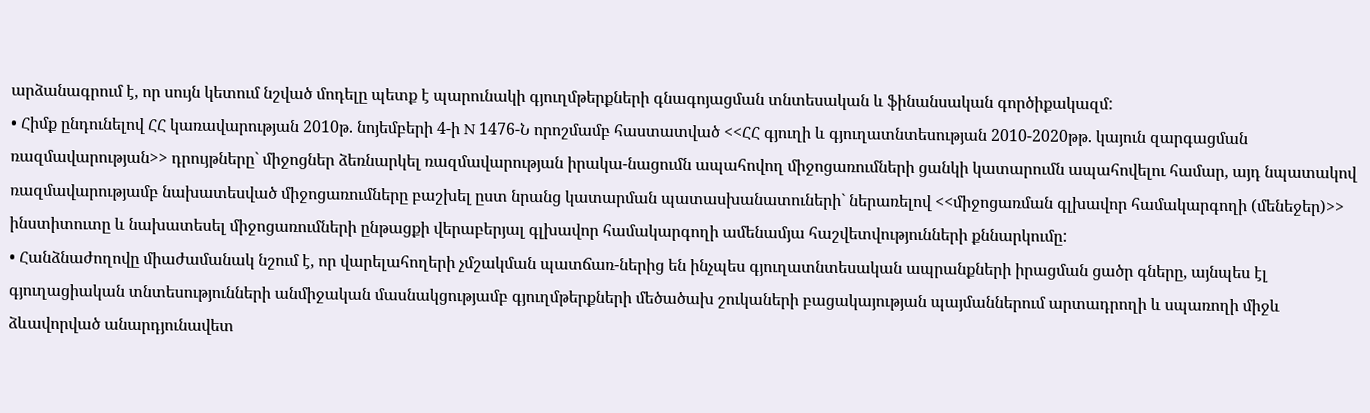արձանագրում է, որ սույն կետում նշված մոդելը պետք է պարունակի գյուղմթերքների գնագոյացման տնտեսական և ֆինանսական գործիքակազմ:
• Հիմք ընդունելով ՀՀ կառավարության 2010թ. նոյեմբերի 4-ի N 1476-Ն որոշմամբ հաստատված <<ՀՀ գյուղի և գյուղատնտեսության 2010-2020թթ. կայուն զարգացման ռազմավարության>> դրույթները` միջոցներ ձեռնարկել ռազմավարության իրակա-նացումն ապահովող միջոցառումների ցանկի կատարումն ապահովելու համար, այդ նպատակով ռազմավարությամբ նախատեսված միջոցառումները բաշխել ըստ նրանց կատարման պատասխանատուների` ներառելով <<միջոցառման գլխավոր համակարգողի (մենեջեր)>> ինստիտուտը և նախատեսել միջոցառումների ընթացքի վերաբերյալ գլխավոր համակարգողի ամենամյա հաշվետվությունների քննարկումը:
• Հանձնաժողովը միաժամանակ նշում է, որ վարելահողերի չմշակման պատճառ-ներից են ինչպես գյուղատնտեսական ապրանքների իրացման ցածր գները, այնպես էլ գյուղացիական տնտեսությունների անմիջական մասնակցությամբ գյուղմթերքների մեծածախ շուկաների բացակայության պայմաններում արտադրողի և սպառողի միջև ձևավորված անարդյունավետ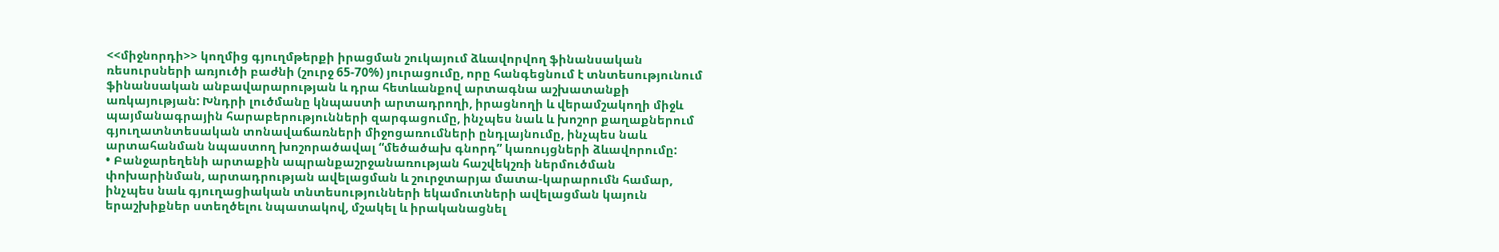<<միջնորդի>> կողմից գյուղմթերքի իրացման շուկայում ձևավորվող ֆինանսական ռեսուրսների առյուծի բաժնի (շուրջ 65-70%) յուրացումը, որը հանգեցնում է տնտեսությունում ֆինանսական անբավարարության և դրա հետևանքով արտագնա աշխատանքի առկայության: Խնդրի լուծմանը կնպաստի արտադրողի, իրացնողի և վերամշակողի միջև պայմանագրային հարաբերությունների զարգացումը, ինչպես նաև և խոշոր քաղաքներում գյուղատնտեսական տոնավաճառների միջոցառումների ընդլայնումը, ինչպես նաև արտահանման նպաստող խոշորածավալ “մեծածախ գնորդ” կառույցների ձևավորումը:
• Բանջարեղենի արտաքին ապրանքաշրջանառության հաշվեկշռի ներմուծման փոխարինման, արտադրության ավելացման և շուրջտարյա մատա-կարարումն համար, ինչպես նաև գյուղացիական տնտեսությունների եկամուտների ավելացման կայուն երաշխիքներ ստեղծելու նպատակով, մշակել և իրականացնել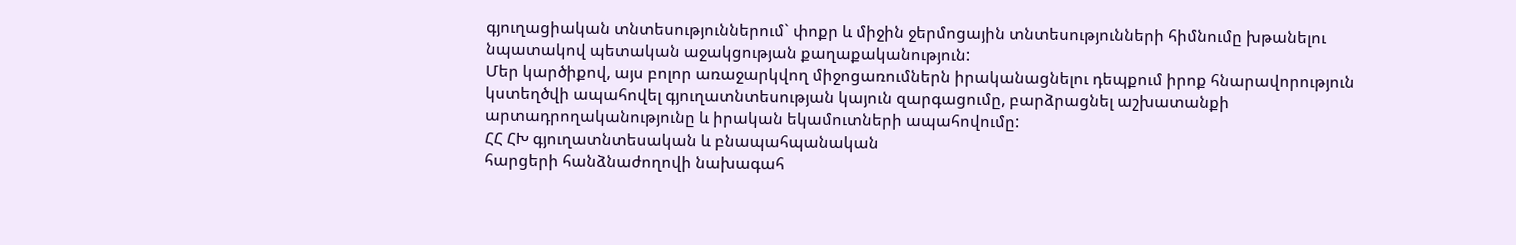գյուղացիական տնտեսություններում` փոքր և միջին ջերմոցային տնտեսությունների հիմնումը խթանելու նպատակով պետական աջակցության քաղաքականություն:
Մեր կարծիքով, այս բոլոր առաջարկվող միջոցառումներն իրականացնելու դեպքում իրոք հնարավորություն կստեղծվի ապահովել գյուղատնտեսության կայուն զարգացումը, բարձրացնել աշխատանքի արտադրողականությունը և իրական եկամուտների ապահովումը:
ՀՀ ՀԽ գյուղատնտեսական և բնապահպանական
հարցերի հանձնաժողովի նախագահ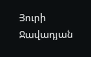Յուրի Ջավադյան